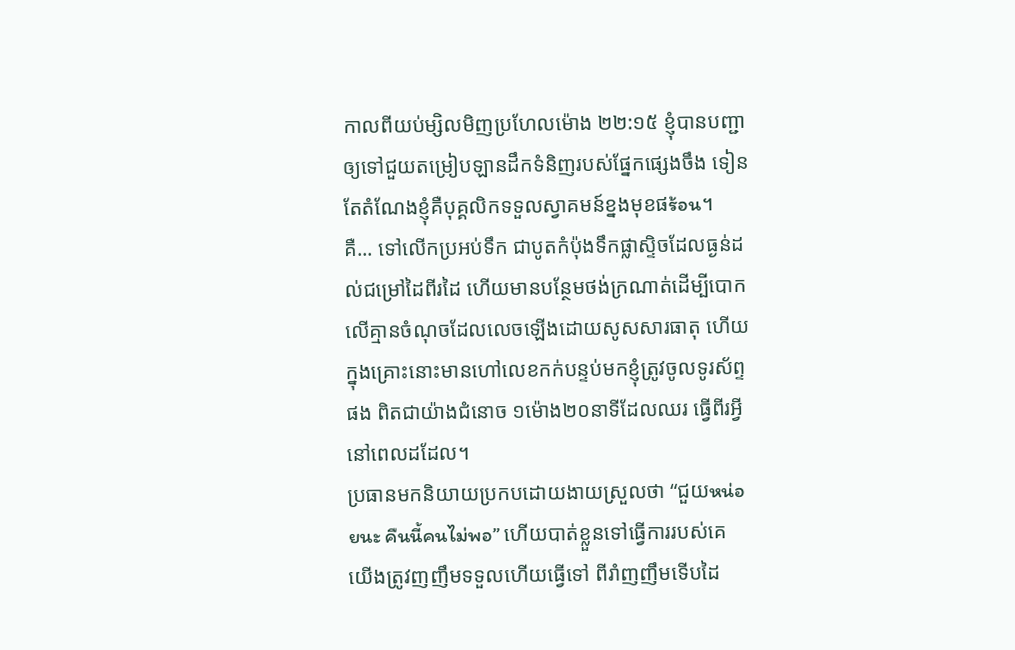កាលពីយប់ម្សិលមិញប្រហែលម៉ោង ២២:១៥ ខ្ញុំបានបញ្ជាឲ្យទៅជួយតម្រៀបឡានដឹកទំនិញរបស់ផ្នែកផ្សេងចឹង ទៀនតែតំណែងខ្ញុំគឺបុគ្គលិកទទួលស្វាគមន៍ខ្នងមុខផร้อน។
គឺ... ទៅលើកប្រអប់ទឹក ជាបូតកំប៉ុងទឹកផ្លាស្ទិចដែលធ្ងន់ដល់ជម្រៅដៃពីរដៃ ហើយមានបន្ថែមថង់ក្រណាត់ដើម្បីបោកលើគ្មានចំណុចដែលលេចឡើងដោយសូសសារធាតុ ហើយក្នុងគ្រោះនោះមានហៅលេខកក់បន្ទប់មកខ្ញុំត្រូវចូលទូរស័ព្ទផង ពិតជាយ៉ាងជំនោច ១ម៉ោង២០នាទីដែលឈរ ធ្វើពីរអ្វីនៅពេលដដែល។
ប្រធានមកនិយាយប្រកបដោយងាយស្រួលថា “ជួយหน่อยนะ คืนนี้คนไม่พอ” ហើយបាត់ខ្លួនទៅធ្វើការរបស់គេ យើងត្រូវញញឹមទទួលហើយធ្វើទៅ ពីរាំញញឹមទើបដៃ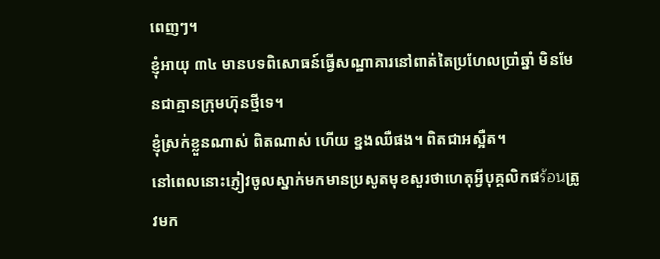ពេញៗ។
ខ្ញុំអាយុ ៣៤ មានបទពិសោធន៍ធ្វើសណ្ឋាគារនៅពាត់តៃប្រហែលប្រាំឆ្នាំ មិនមែនជាគ្មានក្រុមហ៊ុនថ្មីទេ។
ខ្ញុំស្រក់ខ្លួនណាស់ ពិតណាស់ ហើយ ខ្នងឈឺផង។ ពិតជាអស្អឺត។
នៅពេលនោះភ្ញៀវចូលស្នាក់មកមានប្រសូតមុខសួរថាហេតុអ្វីបុគ្គលិកផร้อนត្រូវមក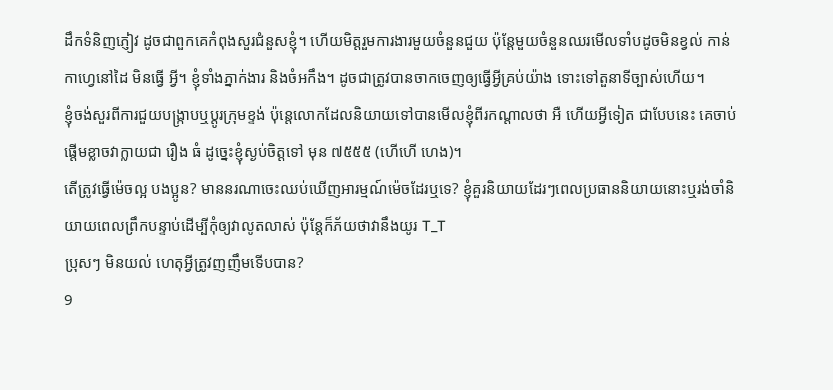ដឹកទំនិញភ្ញៀវ ដូចជាពួកគេកំពុងសួរជំនួសខ្ញុំ។ ហើយមិត្តរួមការងារមួយចំនួនជួយ ប៉ុន្តែមួយចំនួនឈរមើលទាំបដូចមិនខ្វល់ កាន់កាហ្វេនៅដៃ មិនធ្វើ អ្វី។ ខ្ញុំទាំងភ្នាក់ងារ និងចំអកឹង។ ដូចជាត្រូវបានចាកចេញឲ្យធ្វើអ្វីគ្រប់យ៉ាង ទោះទៅតួនាទីច្បាស់ហើយ។
ខ្ញុំចង់សួរពីការជួយបង្រ្កាបឬប្ដូរក្រុមខ្ទង់ ប៉ុន្តេលោកដែលនិយាយទៅបានមើលខ្ញុំពីរកណ្តាលថា អឺ ហើយអ្វីទៀត ជាបែបនេះ គេចាប់ផ្តើមខ្លាចវាក្លាយជា រឿង ធំ ដូច្នេះខ្ញុំស្ងប់ចិត្តទៅ មុន ៧៥៥៥ (ហើហើ ហេង)។
តើត្រូវធ្វើម៉េចល្អ បងប្អូន? មាននរណាចេះឈប់ឃើញអារម្មណ៍ម៉េចដែរឬទេ? ខ្ញុំគួរនិយាយដែរៗពេលប្រធាននិយាយនោះឬរង់ចាំនិយាយពេលព្រឹកបន្ទាប់ដើម្បីកុំឲ្យវាលូតលាស់ ប៉ុន្តែក៏ភ័យថាវានឹងយូរ T_T
ប្រុសៗ មិនយល់ ហេតុអ្វីត្រូវញញឹមទើបបាន?
9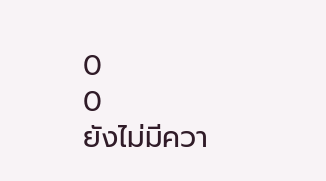0
0
ยังไม่มีควา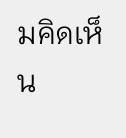มคิดเห็น